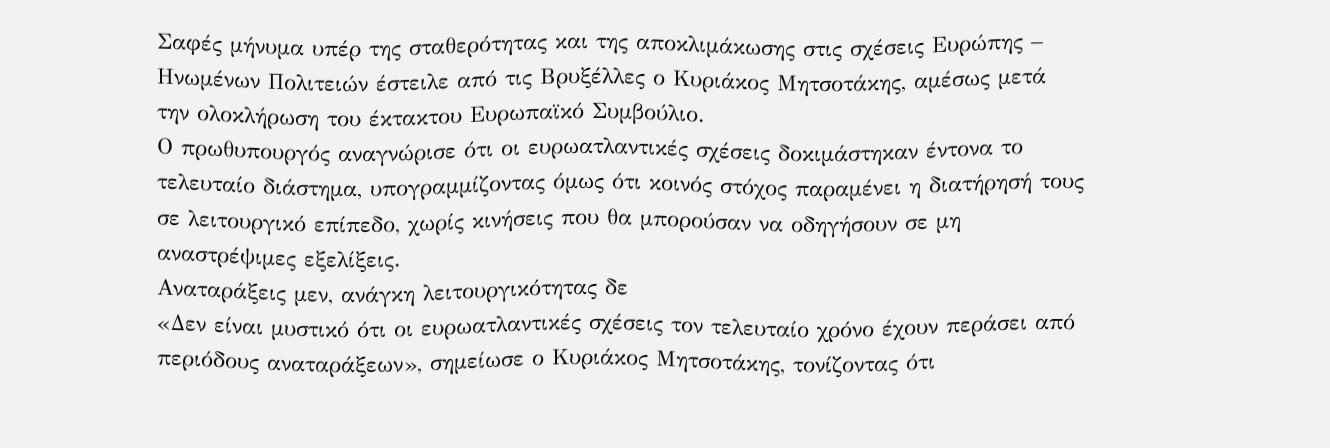Σαφές μήνυμα υπέρ της σταθερότητας και της αποκλιμάκωσης στις σχέσεις Ευρώπης – Ηνωμένων Πολιτειών έστειλε από τις Βρυξέλλες ο Κυριάκος Μητσοτάκης, αμέσως μετά την ολοκλήρωση του έκτακτου Ευρωπαϊκό Συμβούλιο.
Ο πρωθυπουργός αναγνώρισε ότι οι ευρωατλαντικές σχέσεις δοκιμάστηκαν έντονα το τελευταίο διάστημα, υπογραμμίζοντας όμως ότι κοινός στόχος παραμένει η διατήρησή τους σε λειτουργικό επίπεδο, χωρίς κινήσεις που θα μπορούσαν να οδηγήσουν σε μη αναστρέψιμες εξελίξεις.
Αναταράξεις μεν, ανάγκη λειτουργικότητας δε
«Δεν είναι μυστικό ότι οι ευρωατλαντικές σχέσεις τον τελευταίο χρόνο έχουν περάσει από περιόδους αναταράξεων», σημείωσε ο Κυριάκος Μητσοτάκης, τονίζοντας ότι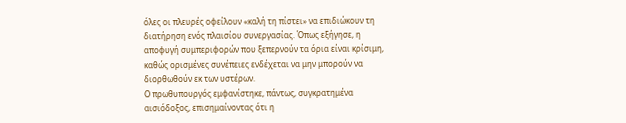όλες οι πλευρές οφείλουν «καλή τη πίστει» να επιδιώκουν τη διατήρηση ενός πλαισίου συνεργασίας. Όπως εξήγησε, η αποφυγή συμπεριφορών που ξεπερνούν τα όρια είναι κρίσιμη, καθώς ορισμένες συνέπειες ενδέχεται να μην μπορούν να διορθωθούν εκ των υστέρων.
Ο πρωθυπουργός εμφανίστηκε, πάντως, συγκρατημένα αισιόδοξος, επισημαίνοντας ότι η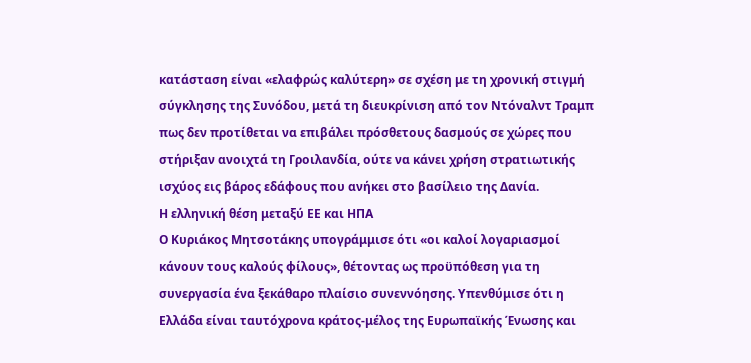κατάσταση είναι «ελαφρώς καλύτερη» σε σχέση με τη χρονική στιγμή σύγκλησης της Συνόδου, μετά τη διευκρίνιση από τον Ντόναλντ Τραμπ πως δεν προτίθεται να επιβάλει πρόσθετους δασμούς σε χώρες που στήριξαν ανοιχτά τη Γροιλανδία, ούτε να κάνει χρήση στρατιωτικής ισχύος εις βάρος εδάφους που ανήκει στο βασίλειο της Δανία.
Η ελληνική θέση μεταξύ ΕΕ και ΗΠΑ
Ο Κυριάκος Μητσοτάκης υπογράμμισε ότι «οι καλοί λογαριασμοί κάνουν τους καλούς φίλους», θέτοντας ως προϋπόθεση για τη συνεργασία ένα ξεκάθαρο πλαίσιο συνεννόησης. Υπενθύμισε ότι η Ελλάδα είναι ταυτόχρονα κράτος-μέλος της Ευρωπαϊκής Ένωσης και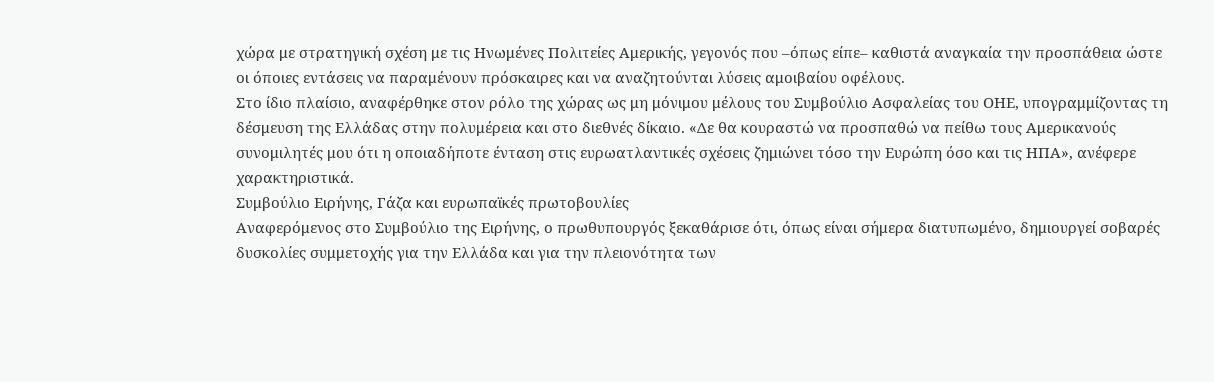χώρα με στρατηγική σχέση με τις Ηνωμένες Πολιτείες Αμερικής, γεγονός που –όπως είπε– καθιστά αναγκαία την προσπάθεια ώστε οι όποιες εντάσεις να παραμένουν πρόσκαιρες και να αναζητούνται λύσεις αμοιβαίου οφέλους.
Στο ίδιο πλαίσιο, αναφέρθηκε στον ρόλο της χώρας ως μη μόνιμου μέλους του Συμβούλιο Ασφαλείας του ΟΗΕ, υπογραμμίζοντας τη δέσμευση της Ελλάδας στην πολυμέρεια και στο διεθνές δίκαιο. «Δε θα κουραστώ να προσπαθώ να πείθω τους Αμερικανούς συνομιλητές μου ότι η οποιαδήποτε ένταση στις ευρωατλαντικές σχέσεις ζημιώνει τόσο την Ευρώπη όσο και τις ΗΠΑ», ανέφερε χαρακτηριστικά.
Συμβούλιο Ειρήνης, Γάζα και ευρωπαϊκές πρωτοβουλίες
Αναφερόμενος στο Συμβούλιο της Ειρήνης, ο πρωθυπουργός ξεκαθάρισε ότι, όπως είναι σήμερα διατυπωμένο, δημιουργεί σοβαρές δυσκολίες συμμετοχής για την Ελλάδα και για την πλειονότητα των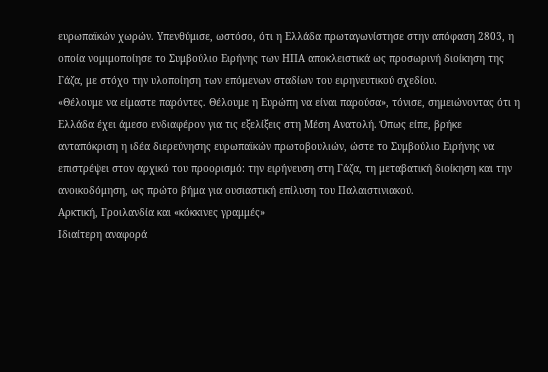ευρωπαϊκών χωρών. Υπενθύμισε, ωστόσο, ότι η Ελλάδα πρωταγωνίστησε στην απόφαση 2803, η οποία νομιμοποίησε το Συμβούλιο Ειρήνης των ΗΠΑ αποκλειστικά ως προσωρινή διοίκηση της Γάζα, με στόχο την υλοποίηση των επόμενων σταδίων του ειρηνευτικού σχεδίου.
«Θέλουμε να είμαστε παρόντες. Θέλουμε η Ευρώπη να είναι παρούσα», τόνισε, σημειώνοντας ότι η Ελλάδα έχει άμεσο ενδιαφέρον για τις εξελίξεις στη Μέση Ανατολή. Όπως είπε, βρήκε ανταπόκριση η ιδέα διερεύνησης ευρωπαϊκών πρωτοβουλιών, ώστε το Συμβούλιο Ειρήνης να επιστρέψει στον αρχικό του προορισμό: την ειρήνευση στη Γάζα, τη μεταβατική διοίκηση και την ανοικοδόμηση, ως πρώτο βήμα για ουσιαστική επίλυση του Παλαιστινιακού.
Αρκτική, Γροιλανδία και «κόκκινες γραμμές»
Ιδιαίτερη αναφορά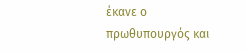έκανε ο πρωθυπουργός και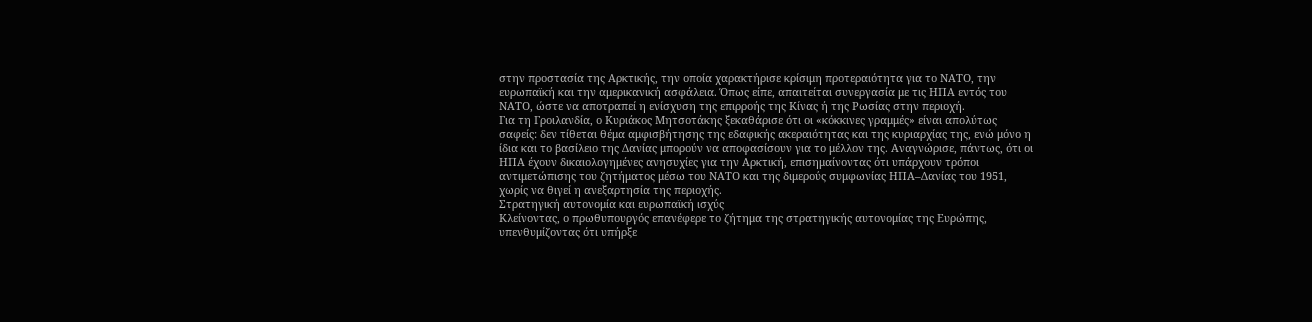στην προστασία της Αρκτικής, την οποία χαρακτήρισε κρίσιμη προτεραιότητα για το ΝΑΤΟ, την ευρωπαϊκή και την αμερικανική ασφάλεια. Όπως είπε, απαιτείται συνεργασία με τις ΗΠΑ εντός του ΝΑΤΟ, ώστε να αποτραπεί η ενίσχυση της επιρροής της Κίνας ή της Ρωσίας στην περιοχή.
Για τη Γροιλανδία, ο Κυριάκος Μητσοτάκης ξεκαθάρισε ότι οι «κόκκινες γραμμές» είναι απολύτως σαφείς: δεν τίθεται θέμα αμφισβήτησης της εδαφικής ακεραιότητας και της κυριαρχίας της, ενώ μόνο η ίδια και το βασίλειο της Δανίας μπορούν να αποφασίσουν για το μέλλον της. Αναγνώρισε, πάντως, ότι οι ΗΠΑ έχουν δικαιολογημένες ανησυχίες για την Αρκτική, επισημαίνοντας ότι υπάρχουν τρόποι αντιμετώπισης του ζητήματος μέσω του ΝΑΤΟ και της διμερούς συμφωνίας ΗΠΑ–Δανίας του 1951, χωρίς να θιγεί η ανεξαρτησία της περιοχής.
Στρατηγική αυτονομία και ευρωπαϊκή ισχύς
Κλείνοντας, ο πρωθυπουργός επανέφερε το ζήτημα της στρατηγικής αυτονομίας της Ευρώπης, υπενθυμίζοντας ότι υπήρξε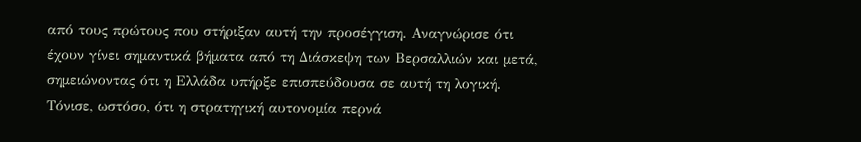από τους πρώτους που στήριξαν αυτή την προσέγγιση. Αναγνώρισε ότι έχουν γίνει σημαντικά βήματα από τη Διάσκεψη των Βερσαλλιών και μετά, σημειώνοντας ότι η Ελλάδα υπήρξε επισπεύδουσα σε αυτή τη λογική.
Τόνισε, ωστόσο, ότι η στρατηγική αυτονομία περνά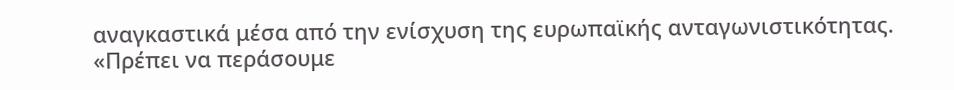αναγκαστικά μέσα από την ενίσχυση της ευρωπαϊκής ανταγωνιστικότητας. «Πρέπει να περάσουμε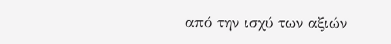από την ισχύ των αξιών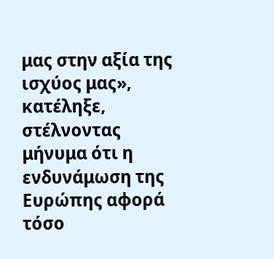μας στην αξία της ισχύος μας», κατέληξε, στέλνοντας μήνυμα ότι η ενδυνάμωση της Ευρώπης αφορά τόσο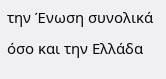την Ένωση συνολικά όσο και την Ελλάδα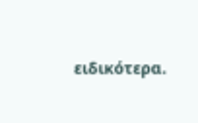ειδικότερα.